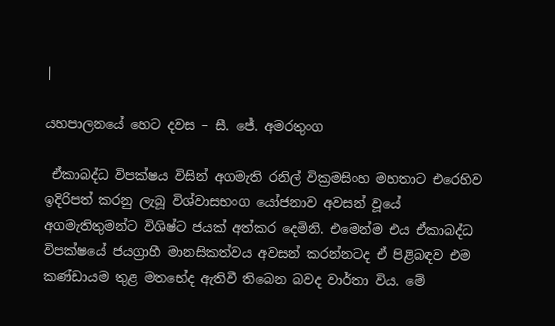|

යහපාලනයේ හෙට දවස – සී. ජේ. අමරතුංග

 ඒකාබද්ධ විපක්ෂය විසින් අගමැති රනිල් වික්‍රමසිංහ මහතාට එරෙහිව ඉදිරිපත් කරනු ලැබූ විශ්වාසභංග යෝජනාව අවසන් වූයේ අගමැතිතුමන්ට විශිෂ්ට ජයක් අත්කර දෙමිනි. එමෙන්ම එය ඒකාබද්ධ විපක්ෂයේ ජයග්‍රාහී මානසිකත්වය අවසන් කරන්නටද ඒ පිළිබඳව එම කණ්ඩායම තුළ මතභේද ඇතිවී තිබෙන බවද වාර්තා විය. මේ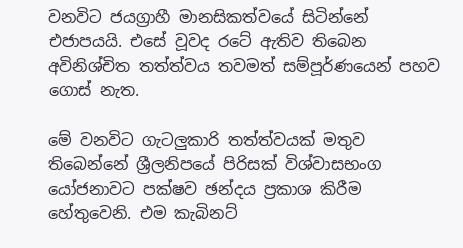වනවිට ජයග්‍රාහී මානසිකත්වයේ සිටින්නේ එජාපයයි. එසේ වූවද රටේ ඇතිව තිබෙන අවිනිශ්චිත තත්ත්වය තවමත් සම්පූර්ණයෙන් පහව ගොස් නැත.

මේ වනවිට ගැටලුකාරි තත්ත්වයක් මතුව තිබෙන්නේ ශ්‍රීලනිපයේ පිරිසක් විශ්වාසභංග යෝජනාවට පක්ෂව ඡන්දය ප්‍රකාශ කිරීම හේතුවෙනි. එම කැබිනට්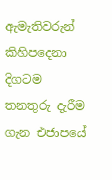ඇමැතිවරුන් කිහිපදෙනා දිගටම තනතුරු දැරීම ගැන එජාපයේ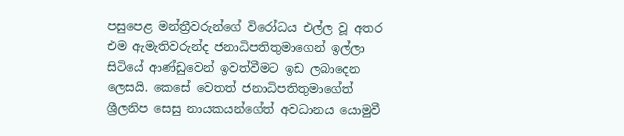පසුපෙළ මන්ත්‍රීවරුන්ගේ විරෝධය එල්ල වූ අතර එම ඇමැතිවරුන්ද ජනාධිපතිතුමාගෙන් ඉල්ලා සිටියේ ආණ්ඩුවෙන් ඉවත්වීමට ඉඩ ලබාදෙන ලෙසයි. කෙසේ වෙතත් ජනාධිපතිතුමාගේත් ශ්‍රීලනිප සෙසු නායකයන්ගේත් අවධානය යොමුවී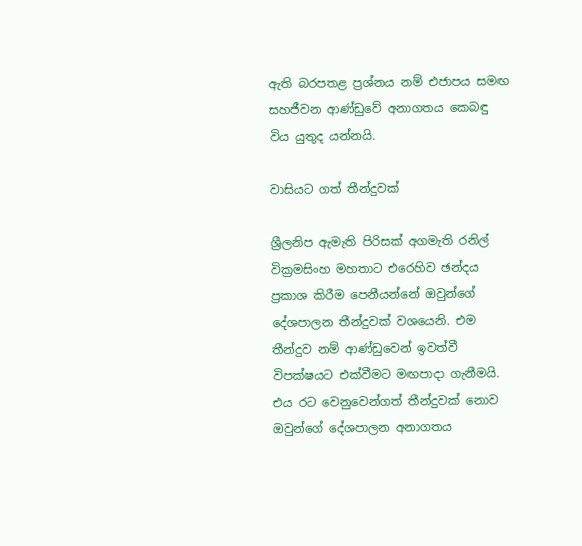ඇති බරපතළ ප්‍රශ්නය නම් එජාපය සමඟ සහජීවන ආණ්ඩුවේ අනාගතය කෙබඳු විය යුතුද යන්නයි.

වාසියට ගත් තීන්දුවක්

ශ්‍රීලනිප ඇමැති පිරිසක් අගමැති රනිල් වික්‍රමසිංහ මහතාට එරෙහිව ඡන්දය ප්‍රකාශ කිරීම පෙනීයන්නේ ඔවුන්ගේ දේශපාලන තීන්දුවක් වශයෙනි. එම තීන්දුව නම් ආණ්ඩුවෙන් ඉවත්වී විපක්ෂයට එක්වීමට මඟපාදා ගැනීමයි. එය රට වෙනුවෙන්ගත් තීන්දුවක් නොව ඔවුන්ගේ දේශපාලන අනාගතය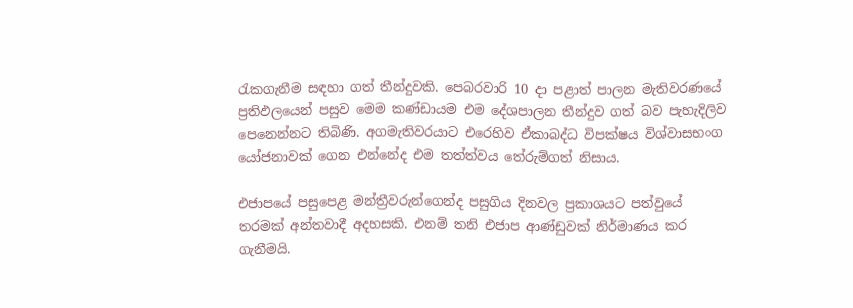රැකගැනීම සඳහා ගත් තීන්දුවකි. පෙබරවාරි 10 දා පළාත් පාලන මැතිවරණයේ ප්‍රතිඵලයෙන් පසුව මෙම කණ්ඩායම එම දේශපාලන තීන්දුව ගත් බව පැහැදිලිව පෙනෙන්නට තිබිණි. අගමැතිවරයාට එරෙහිව ඒකාබද්ධ විපක්ෂය විශ්වාසභංග යෝජනාවක් ගෙන එන්නේද එම තත්ත්වය තේරුම්ගත් නිසාය.

එජාපයේ පසුපෙළ මන්ත්‍රීවරුන්ගෙන්ද පසුගිය දිනවල ප්‍රකාශයට පත්වුයේ තරමක් අන්තවාදී අදහසකි. එනම් තනි එජාප ආණ්ඩුවක් නිර්මාණය කර ගැනීමයි.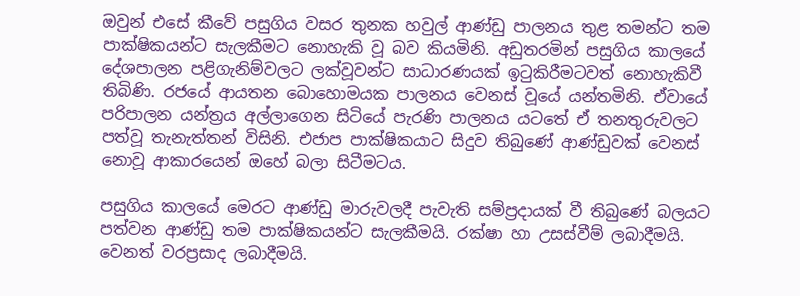ඔවුන් එසේ කීවේ පසුගිය වසර තුනක හවුල් ආණ්ඩු පාලනය තුළ තමන්ට තම පාක්ෂිකයන්ට සැලකීමට නොහැකි වූ බව කියමිනි. අඩුතරමින් පසුගිය කාලයේ දේශපාලන පළිගැනිම්වලට ලක්වූවන්ට සාධාරණයක් ඉටුකිරීමටවත් නොහැකිවී තිබිණි. රජයේ ආයතන බොහොමයක පාලනය වෙනස් වූයේ යන්තමිනි. ඒවායේ පරිපාලන යන්ත්‍රය අල්ලාගෙන සිටියේ පැරණි පාලනය ය‍ටතේ ඒ තනතුරුවලට පත්වූ තැනැත්තන් විසිනි. එජාප පාක්ෂිකයාට සිදුව තිබුණේ ආණ්ඩුවක් වෙනස් නොවූ ආකාරයෙන් ඔහේ බලා සිටීමටය.

පසුගිය කාලයේ මෙරට ආණ්ඩු මාරුවලදී පැවැති සම්ප්‍රදායක් වී තිබුණේ බලයට පත්වන ආණ්ඩු තම පාක්ෂිකයන්ට සැලකීමයි. රක්ෂා හා උසස්වීම් ලබාදීමයි. වෙනත් වරප්‍රසාද ලබාදීමයි.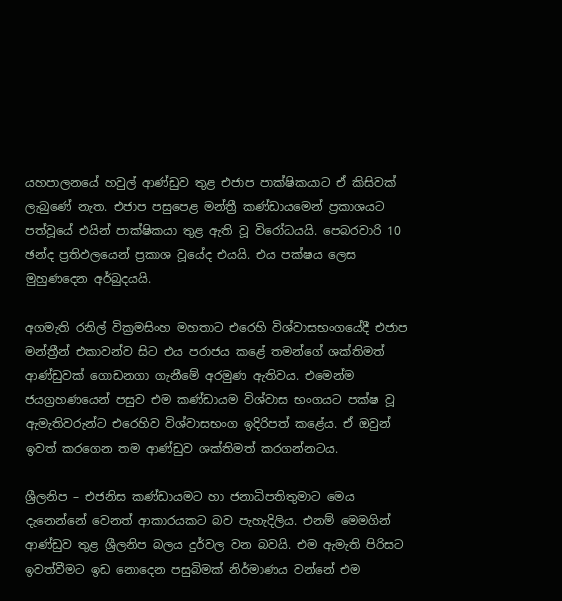යහපාලනයේ හවුල් ආණ්ඩුව තුළ එජාප පාක්ෂිකයාට ඒ කිසිවක් ලැබුණේ නැත. එජාප පසුපෙළ මන්ත්‍රී කණ්ඩායමෙන් ප්‍රකාශයට පත්වූයේ එයින් පාක්ෂිකයා තුළ ඇති වූ විරෝධයයි. පෙබරවාරි 10 ඡන්ද ප්‍රතිඵලයෙන් ප්‍රකාශ වූයේද එයයි. එය පක්ෂය ලෙස මුහුණදෙන අර්බුදයයි.

අගමැති රනිල් වික්‍රමසිංහ මහතාට එරෙහි විශ්වාසභංගයේදී එජාප මන්ත්‍රීන් එකාවන්ව සිට එය පරාජය කළේ තමන්ගේ ශක්තිමත් ආණ්ඩුවක් ගොඩනගා ගැනීමේ අරමුණ ඇතිවය. එමෙන්ම ජයග්‍රහණයෙන් පසුව එම කණ්ඩායම විශ්වාස භංගයට පක්ෂ වූ ඇමැතිවරුන්ට එරෙහිව විශ්වාසභංග ඉදිරිපත් කළේය. ඒ ඔවුන් ඉවත් කරගෙන තම ආණ්ඩුව ශක්තිමත් කරගන්නටය.

ශ්‍රීලනිප – එජනිස කණ්ඩායමට හා ජනාධිපතිතුමාට මෙය දැනෙන්නේ වෙනත් ආකාරයකට බව පැහැදිලිය. එනම් මෙමගින් ආණ්ඩුව තුළ ශ්‍රීලනිප බලය දුර්වල වන බවයි. එම ඇමැති පිරිසට ඉවත්වීමට ඉඩ නොදෙන පසුබිමක් නිර්මාණය වන්නේ එම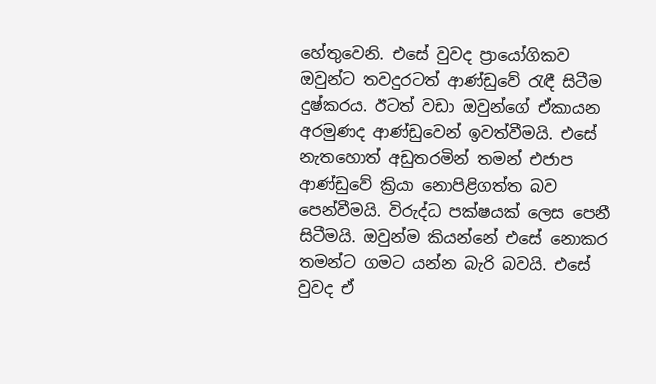හේතුවෙනි. එසේ වුවද ප්‍රායෝගිකව ඔවුන්ට තවදුරටත් ආණ්ඩුවේ රැඳී සිටීම දුෂ්කරය. ඊටත් වඩා ඔවුන්ගේ ඒකායන අරමුණද ආණ්ඩුවෙන් ඉවත්වීමයි. එසේ නැතහොත් අඩුතරමින් තමන් එජාප ආණ්ඩුවේ ක්‍රියා නොපිළිගත්ත බව පෙන්වීමයි. විරුද්ධ පක්ෂයක් ලෙස පෙනී සිටීමයි. ඔවුන්ම කියන්නේ එසේ නොකර තමන්ට ගමට යන්න බැරි බවයි. එසේ වුවද ඒ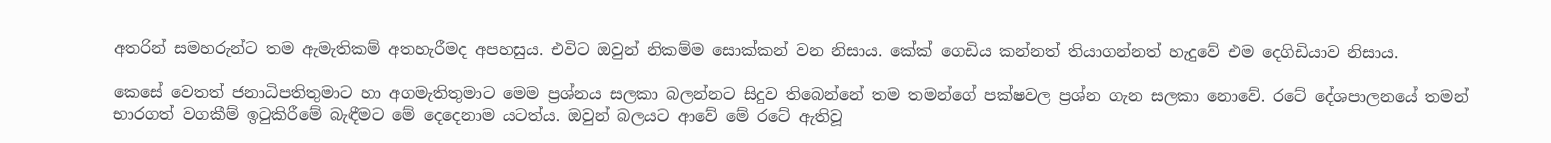අතරින් සමහරුන්ට තම ඇමැතිකම් අතහැරීමද අපහසුය. එවිට ඔවුන් නිකම්ම සොක්කන් වන නිසාය. කේක් ගෙඩිය කන්නත් තියාගන්නත් හැදුවේ එම දෙගිඩියාව නිසාය.

කෙසේ වෙතත් ජනාධිපතිතුමාට හා අගමැතිතුමාට මෙම ප්‍රශ්නය සලකා බලන්නට සිදුව තිබෙන්නේ තම තමන්ගේ පක්ෂවල ප්‍රශ්න ගැන සලකා නොවේ. රටේ දේශපාලනයේ තමන් භාරගත් වගකීම් ඉටුකිරීමේ බැඳීමට මේ දෙදෙනාම යටත්ය. ඔවුන් බලයට ආවේ මේ රටේ ඇතිවූ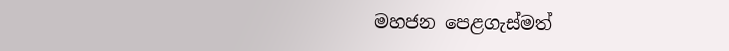මහජන පෙළගැස්මත්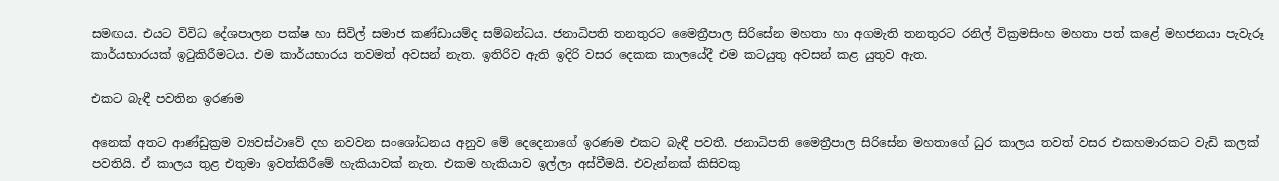සමඟය. එයට විවිධ දේශපාලන පක්ෂ හා සිවිල් සමාජ කණ්ඩායම්ද සම්බන්ධය. ජනාධිපති තනතුරට මෛත්‍රීපාල සිරිසේන මහතා හා අගමැති තනතුරට රනිල් වික්‍රමසිංහ මහතා පත් කළේ මහජනයා පැවැරූ කාර්යභාරයක් ඉටුකිරීමටය. එම කාර්යභාරය තවමත් අවසන් නැත. ඉතිරිව ඇති ඉදිරි වසර දෙකක කාලයේදී එම කටයුතු අවසන් කළ යුතුව ඇත.

එකට බැඳී පවතින ඉරණම

අනෙක් අතට ආණ්ඩුක්‍රම ව්‍යවස්ථාවේ දහ නවවන සංශෝධනය අනුව මේ දෙදෙනාගේ ඉරණම එකට බැඳී පවතී. ජනාධිපති මෛත්‍රීපාල සිරිසේන මහතාගේ ධුර කාලය තවත් වසර එකහමාරකට වැඩි කලක් පවතියි. ඒ කාලය තුළ එතුමා ඉවත්කිරීමේ හැකියාවක් නැත. එකම හැකියාව ඉල්ලා අස්වීමයි. එවැන්නක් කිසිවකු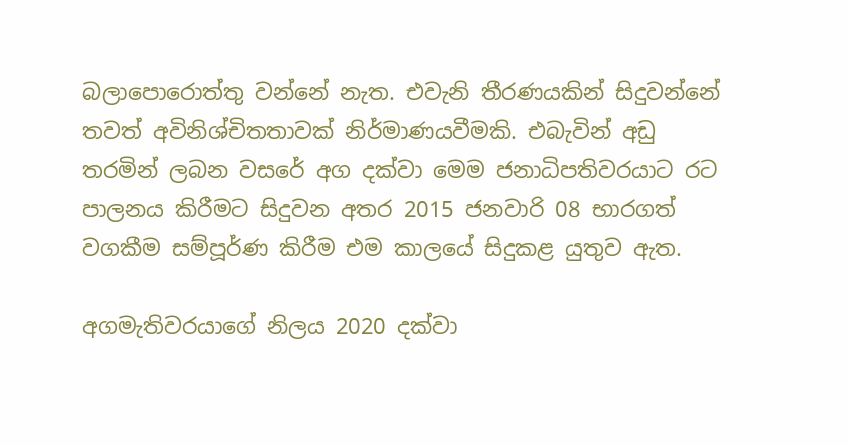බලාපොරොත්තු වන්නේ නැත. එවැනි තීරණයකින් සිදුවන්නේ තවත් අවිනිශ්චිතතාවක් නිර්මාණයවීමකි. එබැවින් අඩු තරමින් ලබන වසරේ අග දක්වා මෙම ජනාධිපතිවරයාට රට පාලනය කිරීමට සිදුවන අතර 2015 ජනවාරි 08 භාරගත් වගකීම සම්පූර්ණ කිරීම එම කාලයේ සිදුකළ යුතුව ඇත.

අගමැතිවරයාගේ නිලය 2020 දක්වා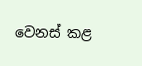වෙනස් කළ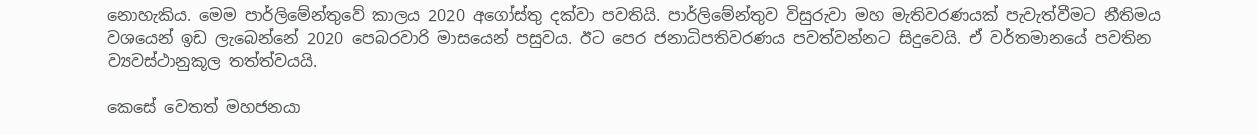නොහැකිය. මෙම පාර්ලිමේන්තුවේ කාලය 2020 අ‍ගෝස්තු දක්වා පවතියි. පාර්ලිමේන්තුව විසුරුවා මහ මැතිවරණයක් පැවැත්වීමට නීතිමය වශයෙන් ඉඩ ලැබෙන්නේ 2020 පෙබරවාරි මාසයෙන් පසුවය. ඊට පෙර ජනාධිපතිවරණය පවත්වන්නට සිදුවෙයි. ඒ වර්තමානයේ පවතින ව්‍යවස්ථානුකූල තත්ත්වයයි.

කෙසේ වෙතත් මහජනයා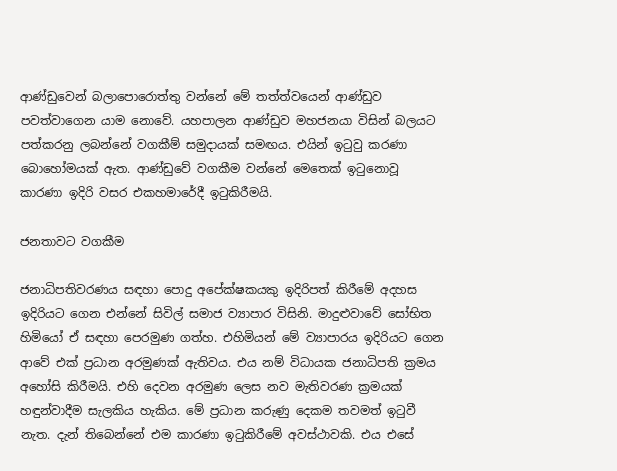ආණ්ඩුවෙන් බලාපොරොත්තු වන්නේ මේ තත්ත්වයෙන් ආණ්ඩුව පවත්වාගෙන යාම නොවේ. යහපාලන ආණ්ඩුව මහජනයා විසින් බලයට පත්කරනු ලබන්නේ වගකීම් සමුදායක් සමඟය. එයින් ඉටුවු කරණා බොහෝමයක් ඇත. ආණ්ඩුවේ වගකීම වන්නේ මෙතෙක් ඉටුනොවූ කාරණා ඉදිරි වසර එකහමාරේදී ඉටුකිරීමයි.

ජනතාවට වගකීම

ජනාධිපතිවරණය සඳහා පොදු අපේක්ෂකයකු ඉදිරිපත් කිරීමේ අදහස ඉදිරියට ගෙන එන්නේ සිවිල් සමාජ ව්‍යාපාර විසිනි. මාදුළුවාවේ සෝභිත හිමියෝ ඒ සඳහා පෙරමුණ ගත්හ. එහිමියන් මේ ව්‍යාපාරය ඉදිරියට ගෙන ආවේ එක් ප්‍රධාන අරමුණක් ඇතිවය. එය නම් විධායක ජනාධිපති ක්‍රමය අහෝසි කිරීමයි. එහි දෙවන අරමුණ ලෙස නව මැතිවරණ ක්‍රමයක් හඳුන්වාදීම සැලකිය හැකිය. මේ ප්‍රධාන කරුණු දෙකම තවමත් ඉටුවී නැත. දැන් තිබෙන්නේ එම කාරණා ඉටුකිරීමේ අවස්ථාවකි. එය එසේ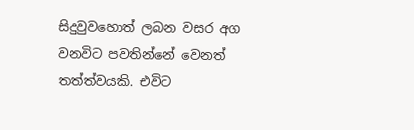සිදුවුවහොත් ලබන වසර අග වනවිට පවතින්නේ වෙනත් තත්ත්වයකි. එවිට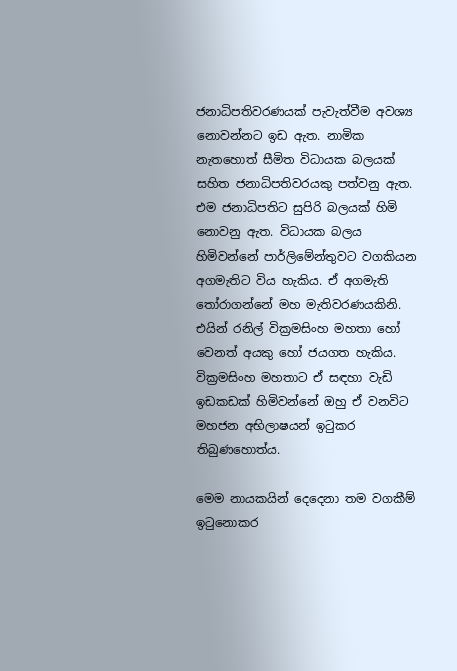ජනාධිපතිවරණයක් පැවැත්වීම අවශ්‍ය නොවන්නට ඉඩ ඇත. නාමික නැතහොත් සීමිත විධායක බලයක් සහිත ජනාධිපතිවරයකු පත්වනු ඇත. එම ජනාධිපතිට සුපිරි බලයක් හිමි නොවනු ඇත. විධායක බලය හිමිවන්නේ පාර්ලිමේන්තුවට වගකියන අගමැතිට විය හැකිය. ඒ අගමැති තෝරාගන්නේ මහ මැතිවරණයකිනි. එයින් රනිල් වික්‍රමසිංහ මහතා හෝ වෙනත් අයකු හෝ ජයගත හැකිය. වික්‍රමසිංහ මහතාට ඒ සඳහා වැඩි ඉඩකඩක් හිමිවන්නේ ඔහු ඒ වනවිට මහජන අභිලාෂයන් ඉටුකර තිබුණහොත්ය.

මෙම නායකයින් දෙදෙනා තම වගකීම් ඉටුනොකර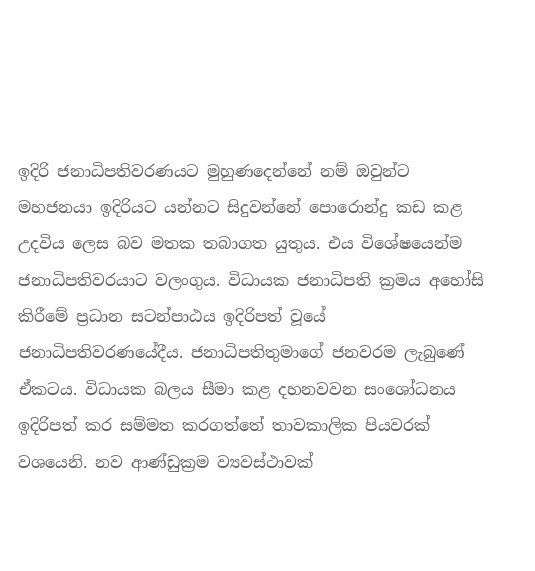ඉදිරි ජනාධිපතිවරණයට මුහුණදෙන්නේ නම් ඔවුන්ට මහජනයා ඉදිරියට යන්නට සිදුවන්නේ පොරොන්දු කඩ කළ උදවිය ලෙස බව මතක තබාගත යුතුය. එය විශේෂයෙන්ම ජනාධිපතිවරයාට වලංගුය. විධායක ජනාධිපති ක්‍රමය අහෝසි කිරීමේ ප්‍රධාන සටන්පාඨය ඉදිරිපත් වූයේ ජනාධිපතිවරණයේදීය. ජනාධිපතිතුමාගේ ජනවරම ලැබුණේ ඒකටය. විධායක බලය සීමා කළ දහනවවන සංශෝධනය ඉදිරිපත් කර සම්මත කරගත්තේ තාවකාලික පියවරක් වශයෙනි. නව ආණ්ඩුක්‍රම ව්‍යවස්ථාවක්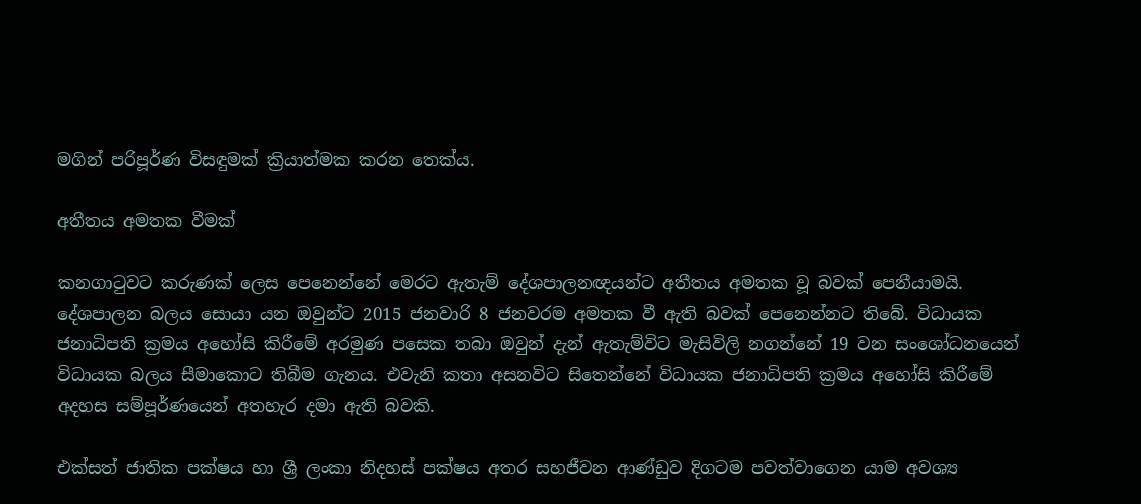මගින් පරිපූර්ණ විසඳුමක් ක්‍රියාත්මක කරන තෙක්ය.

අතීතය අමතක වීමක්

කනගාටුවට කරුණක් ලෙස පෙනෙන්නේ මෙරට ඇතැම් දේශපාලනඥයන්ට අතීතය අමතක වූ බවක් පෙනීයාමයි. දේශපාලන බලය සොයා යන ඔවුන්ට 2015 ජනවාරි 8 ජනවරම අමතක වී ඇති බවක් පෙනෙන්නට තිබේ. විධායක ජනාධිපති ක්‍රමය අහෝසි කිරීමේ අරමුණ පසෙක තබා ඔවුන් දැන් ඇතැම්විට මැසිවිලි නගන්නේ 19 වන සංශෝධනයෙන් විධායක බලය සීමාකොට තිබීම ගැනය. එවැනි කතා අසනවිට සිතෙන්නේ විධායක ජනාධිපති ක්‍රමය අහෝසි කිරීමේ අදහස සම්පූර්ණයෙන් අතහැර දමා ඇති බවකි.

එක්සත් ජාතික පක්ෂය හා ශ්‍රී ලංකා නිදහස් පක්ෂය අතර සහජීවන ආණ්ඩුව දිගටම පවත්වාගෙන යාම අවශ්‍ය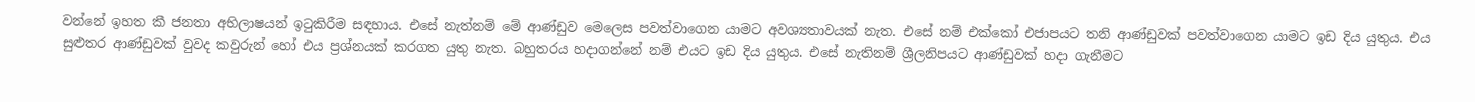වන්නේ ඉහත කී ජනතා අභිලාෂයන් ඉටුකිරීම සඳහාය. එසේ නැත්නම් මේ ආණ්ඩුව මෙලෙස පවත්වාගෙන යාමට අවශ්‍යතාවයක් නැත. එසේ නම් එක්කෝ එජාපයට තනි ආණ්ඩුවක් පවත්වාගෙන යාමට ඉඩ දිය යුතුය. එය සුළුතර ආණ්ඩුවක් වුවද කවුරුන් හෝ එය ප්‍රශ්නයක් කරගත යුතු නැත. බහුතරය හදාගන්නේ නම් එයට ඉඩ දිය යුතුය. එසේ නැතිනම් ශ්‍රීලනිපයට ආණ්ඩුවක් හදා ගැනීමට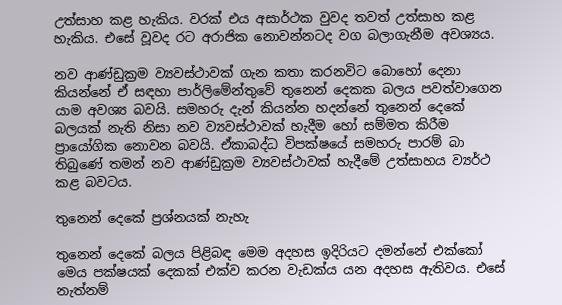උත්සාහ කළ හැකිය. වරක් එය අසාර්ථක වුවද තවත් උත්සාහ කළ හැකිය. එසේ වූවද රට අරාජික නොවන්නටද වග බලාගැනීම අවශ්‍යය.

නව ආණ්ඩුක්‍රම ව්‍යවස්ථාවක් ගැන කතා කරනවිට බොහෝ දෙනා කියන්නේ ඒ සඳහා පාර්ලිමේන්තුවේ තුනෙන් දෙකක බලය පවත්වාගෙන යාම අවශ්‍ය බවයි. සමහරු දැන් කියන්න හදන්නේ තුනෙන් දෙකේ බලයක් නැති නිසා නව ව්‍යවස්ථාවක් හැදීම හෝ සම්මත කිරීම ප්‍රායෝගික නොවන බවයි. ඒකාබද්ධ විපක්ෂයේ සමහරු පාරම් බා තිබුණේ තමන් නව ආණ්ඩුක්‍රම ව්‍යවස්ථාවක් හැදීමේ උත්සාහය ව්‍යර්ථ කළ බවටය.

තුනෙන් දෙකේ ප්‍රශ්නයක් නැහැ

තුනෙන් දෙකේ බලය පිළිබඳ මෙම අදහස ඉදිරියට දමන්නේ එක්කෝ මෙය පක්ෂයක් දෙකක් එක්ව කරන වැඩක්ය යන අදහස ඇතිවය. එසේ නැත්නම්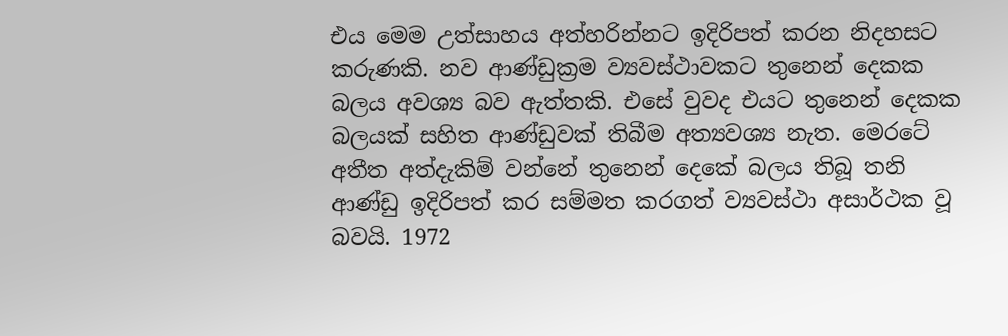එය මෙම උත්සාහය අත්හරින්නට ඉදිරිපත් කරන නිදහසට කරුණකි. නව ආණ්ඩුක්‍රම ව්‍යවස්ථාවකට තුනෙන් දෙකක බලය අවශ්‍ය බව ඇත්තකි. එසේ වුවද එයට තුනෙන් දෙකක බලයක් සහිත ආණ්ඩුවක් තිබීම අත්‍යවශ්‍ය නැත. මෙරටේ අතීත අත්දැකිම් වන්නේ තුනෙන් දෙකේ බලය තිබූ තනි ආණ්ඩු ඉදිරිපත් කර සම්මත කරගත් ව්‍යවස්ථා අසාර්ථක වූ බවයි. 1972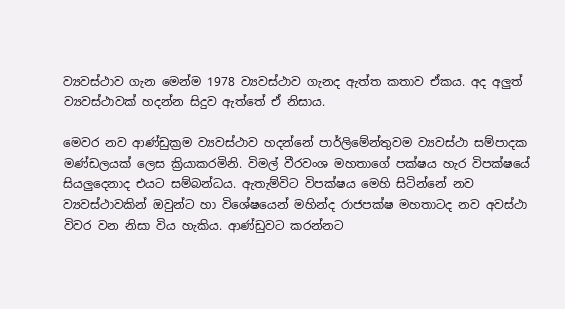ව්‍යවස්ථාව ගැන මෙන්ම 1978 ව්‍යවස්ථාව ගැනද ඇත්ත කතාව ඒකය. අද අලුත් ව්‍යවස්ථාවක් හදන්න සිදුව ඇත්තේ ඒ නිසාය.

මෙවර නව ආණ්ඩුක්‍රම ව්‍යවස්ථාව හදන්නේ පාර්ලිමේන්තුවම ව්‍යවස්ථා සම්පාදක මණ්ඩලයක් ලෙස ක්‍රියාකරමිනි. විමල් වීරවංශ මහතාගේ පක්ෂය හැර විපක්ෂයේ සියලුදෙනාද එයට සම්බන්ධය. ඇතැම්විට විපක්ෂය මෙහි සිටින්නේ නව ව්‍යවස්ථාවකින් ඔවුන්ට හා විශේෂයෙන් මහින්ද රාජපක්ෂ මහතාටද නව අවස්ථා විවර වන නිසා විය හැකිය. ආණ්ඩුවට කරන්නට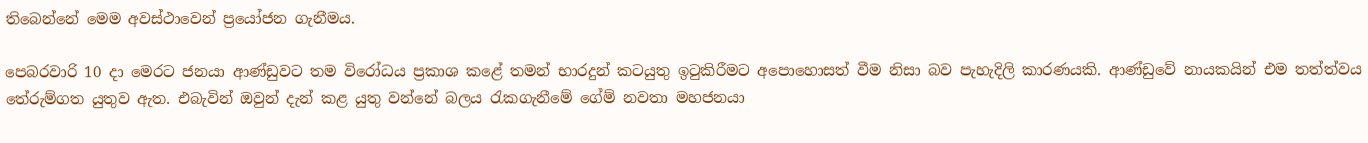තිබෙන්නේ මෙම අවස්ථාවෙන් ප්‍රයෝජන ගැනීමය.

පෙබරවාරි 10 දා මෙරට ජනයා ආණ්ඩුවට තම විරෝධය ප්‍රකාශ කළේ තමන් භාරදුන් කටයුතු ඉටුකිරීමට අපොහොසත් වීම නිසා බව පැහැදිලි කාරණයකි. ආණ්ඩුවේ නායකයින් එම තත්ත්වය තේරුම්ගත යුතුව ඇත. එබැවින් ඔවුන් දැන් කළ යුතු වන්නේ බලය රැකගැනීමේ ගේම් නවතා මහජනයා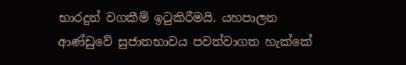භාරදුන් වගකීම් ඉටුකිරීමයි. යහපාලන ආණ්ඩුවේ සුජාතභාවය පවත්වාගත හැක්කේ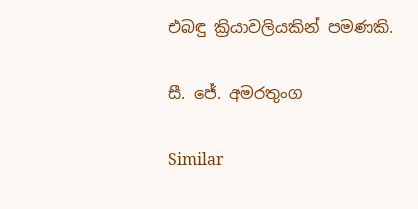එබඳු ක්‍රියාවලියකින් පමණකි.

සී. ජේ. අමරතුංග

Similar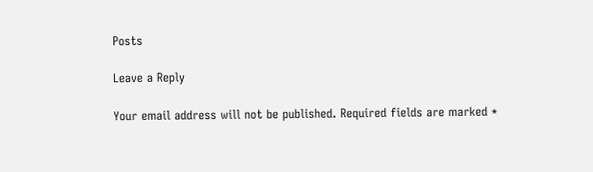Posts

Leave a Reply

Your email address will not be published. Required fields are marked *